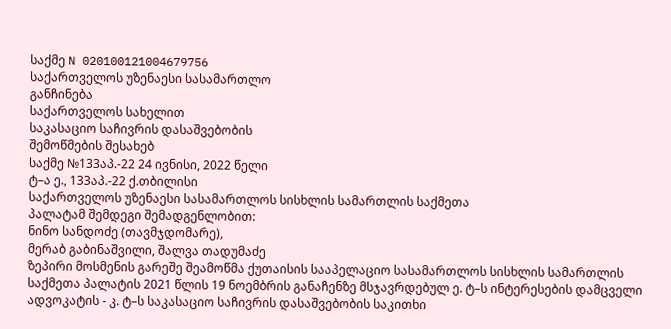საქმე N 020100121004679756
საქართველოს უზენაესი სასამართლო
განჩინება
საქართველოს სახელით
საკასაციო საჩივრის დასაშვებობის
შემოწმების შესახებ
საქმე №133აპ.-22 24 ივნისი, 2022 წელი
ტ–ა ე., 133აპ.-22 ქ.თბილისი
საქართველოს უზენაესი სასამართლოს სისხლის სამართლის საქმეთა
პალატამ შემდეგი შემადგენლობით:
ნინო სანდოძე (თავმჯდომარე),
მერაბ გაბინაშვილი, შალვა თადუმაძე
ზეპირი მოსმენის გარეშე შეამოწმა ქუთაისის სააპელაციო სასამართლოს სისხლის სამართლის საქმეთა პალატის 2021 წლის 19 ნოემბრის განაჩენზე მსჯავრდებულ ე. ტ–ს ინტერესების დამცველი ადვოკატის - კ. ტ–ს საკასაციო საჩივრის დასაშვებობის საკითხი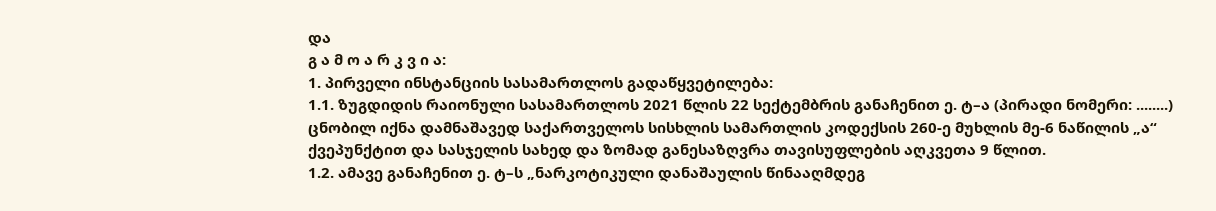და
გ ა მ ო ა რ კ ვ ი ა:
1. პირველი ინსტანციის სასამართლოს გადაწყვეტილება:
1.1. ზუგდიდის რაიონული სასამართლოს 2021 წლის 22 სექტემბრის განაჩენით ე. ტ–ა (პირადი ნომერი: ........) ცნობილ იქნა დამნაშავედ საქართველოს სისხლის სამართლის კოდექსის 260-ე მუხლის მე-6 ნაწილის „ა“ ქვეპუნქტით და სასჯელის სახედ და ზომად განესაზღვრა თავისუფლების აღკვეთა 9 წლით.
1.2. ამავე განაჩენით ე. ტ–ს „ნარკოტიკული დანაშაულის წინააღმდეგ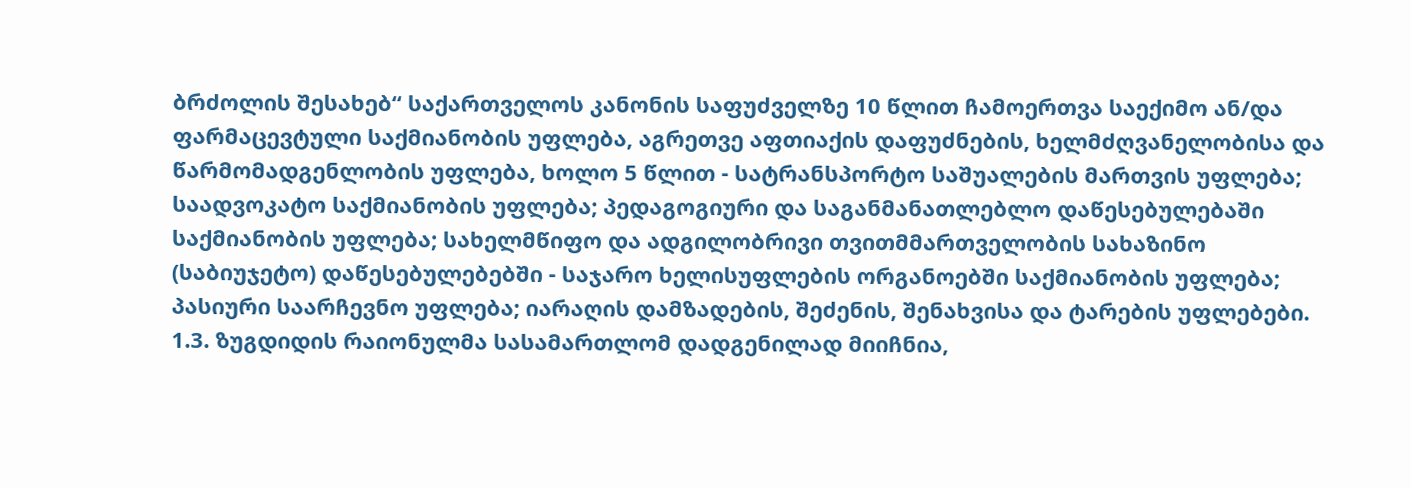ბრძოლის შესახებ“ საქართველოს კანონის საფუძველზე 10 წლით ჩამოერთვა საექიმო ან/და ფარმაცევტული საქმიანობის უფლება, აგრეთვე აფთიაქის დაფუძნების, ხელმძღვანელობისა და წარმომადგენლობის უფლება, ხოლო 5 წლით - სატრანსპორტო საშუალების მართვის უფლება; საადვოკატო საქმიანობის უფლება; პედაგოგიური და საგანმანათლებლო დაწესებულებაში საქმიანობის უფლება; სახელმწიფო და ადგილობრივი თვითმმართველობის სახაზინო (საბიუჯეტო) დაწესებულებებში - საჯარო ხელისუფლების ორგანოებში საქმიანობის უფლება; პასიური საარჩევნო უფლება; იარაღის დამზადების, შეძენის, შენახვისა და ტარების უფლებები.
1.3. ზუგდიდის რაიონულმა სასამართლომ დადგენილად მიიჩნია,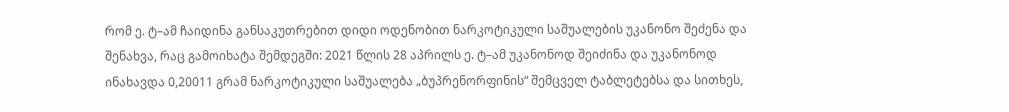რომ ე. ტ–ამ ჩაიდინა განსაკუთრებით დიდი ოდენობით ნარკოტიკული საშუალების უკანონო შეძენა და შენახვა, რაც გამოიხატა შემდეგში: 2021 წლის 28 აპრილს ე. ტ–ამ უკანონოდ შეიძინა და უკანონოდ ინახავდა 0,20011 გრამ ნარკოტიკული საშუალება „ბუპრენორფინის“ შემცველ ტაბლეტებსა და სითხეს,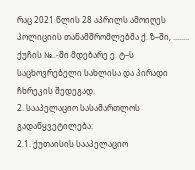რაც 2021 წლის 28 აპრილს ამოიღეს პოლიციის თანამშრომლებმა ქ. ზ–ში, ........ ქუჩის №..-ში მდებარე ე. ტ–ს საცხოვრებელი სახლისა და პირადი ჩხრეკის შედეგად.
2. სააპელაციო სასამართლოს გადაწყვეტილება:
2.1. ქუთაისის სააპელაციო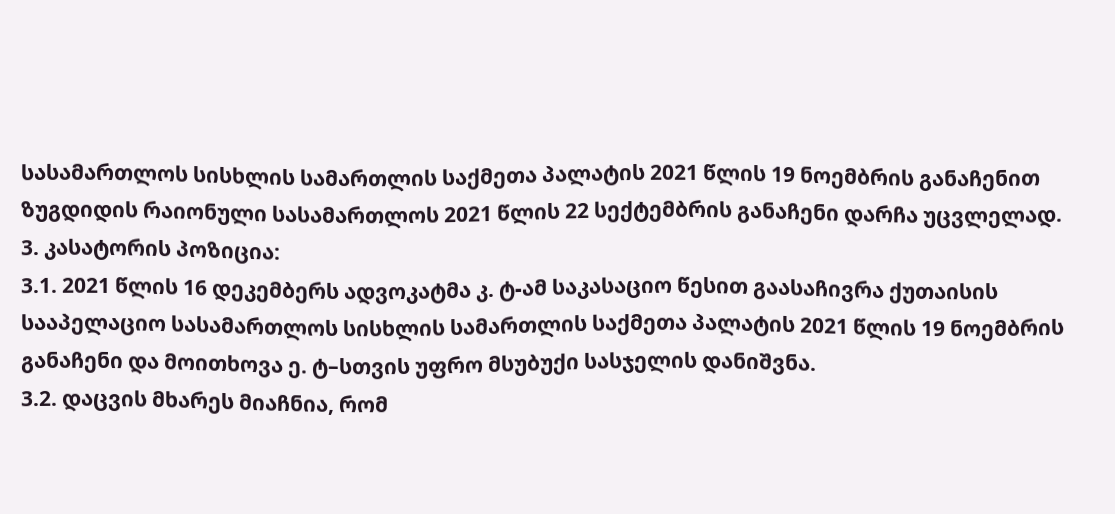სასამართლოს სისხლის სამართლის საქმეთა პალატის 2021 წლის 19 ნოემბრის განაჩენით ზუგდიდის რაიონული სასამართლოს 2021 წლის 22 სექტემბრის განაჩენი დარჩა უცვლელად.
3. კასატორის პოზიცია:
3.1. 2021 წლის 16 დეკემბერს ადვოკატმა კ. ტ-ამ საკასაციო წესით გაასაჩივრა ქუთაისის სააპელაციო სასამართლოს სისხლის სამართლის საქმეთა პალატის 2021 წლის 19 ნოემბრის განაჩენი და მოითხოვა ე. ტ–სთვის უფრო მსუბუქი სასჯელის დანიშვნა.
3.2. დაცვის მხარეს მიაჩნია, რომ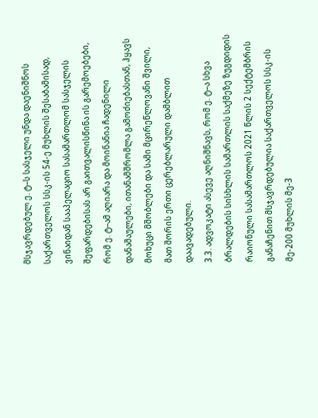მსჯავრდებულ ე. ტ–ს სასჯელი უნდა დაენიშნოს საქართველოს სსკ-ის 54-ე მუხლის შესაბამისად, ვინაიდან სააპელაციო სასამართლომ სასჯელის შეფარდებისას არ გაითვალისწინა ის გარემოებები, რომ ე. ტ–ამ აღიარა და მოინანია ჩადენილი დანაშაულები, ითანამშრომლა გამოძიებასთან, ჰყავს მოხუცი მშობლები და სამი მცირეწლოვანი შვილი, მათ შორის ერთი ცერებლარული დამბლით დაავადებული.
3.3. ადვოკატი ასევე აღნიშნავს, რომ ე. ტ–ა სხვა ბრალდების სისხლის სამართლის საქმეზე ზუგდიდის რაიონული სასამართლოს 2021 წლის 2 სექტემბრის განაჩენით მსჯავრდებულია საქართველოს სსკ-ის მე-200 მუხლის მე-3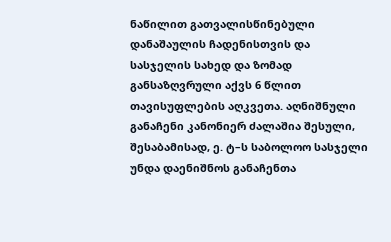ნაწილით გათვალისწინებული დანაშაულის ჩადენისთვის და სასჯელის სახედ და ზომად განსაზღვრული აქვს 6 წლით თავისუფლების აღკვეთა. აღნიშნული განაჩენი კანონიერ ძალაშია შესული, შესაბამისად, ე. ტ–ს საბოლოო სასჯელი უნდა დაენიშნოს განაჩენთა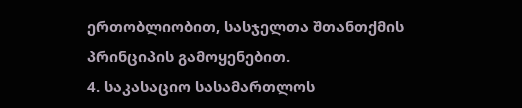ერთობლიობით, სასჯელთა შთანთქმის პრინციპის გამოყენებით.
4. საკასაციო სასამართლოს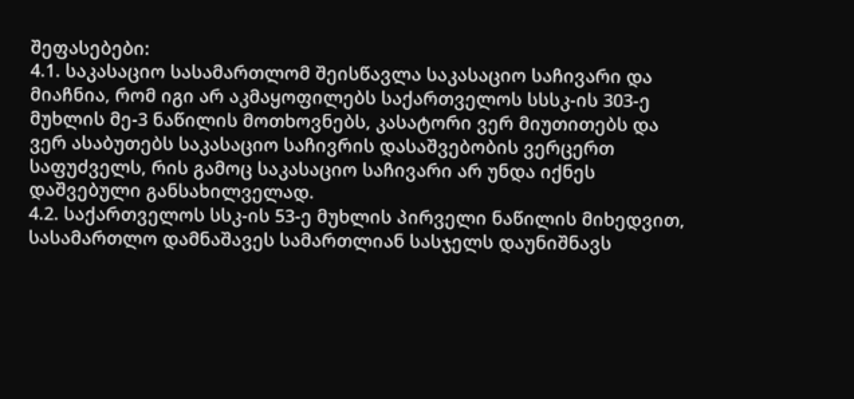შეფასებები:
4.1. საკასაციო სასამართლომ შეისწავლა საკასაციო საჩივარი და მიაჩნია, რომ იგი არ აკმაყოფილებს საქართველოს სსსკ-ის 303-ე მუხლის მე-3 ნაწილის მოთხოვნებს, კასატორი ვერ მიუთითებს და ვერ ასაბუთებს საკასაციო საჩივრის დასაშვებობის ვერცერთ საფუძველს, რის გამოც საკასაციო საჩივარი არ უნდა იქნეს დაშვებული განსახილველად.
4.2. საქართველოს სსკ-ის 53-ე მუხლის პირველი ნაწილის მიხედვით, სასამართლო დამნაშავეს სამართლიან სასჯელს დაუნიშნავს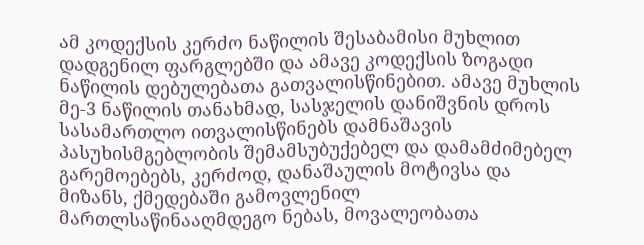ამ კოდექსის კერძო ნაწილის შესაბამისი მუხლით დადგენილ ფარგლებში და ამავე კოდექსის ზოგადი ნაწილის დებულებათა გათვალისწინებით. ამავე მუხლის მე-3 ნაწილის თანახმად, სასჯელის დანიშვნის დროს სასამართლო ითვალისწინებს დამნაშავის პასუხისმგებლობის შემამსუბუქებელ და დამამძიმებელ გარემოებებს, კერძოდ, დანაშაულის მოტივსა და მიზანს, ქმედებაში გამოვლენილ მართლსაწინააღმდეგო ნებას, მოვალეობათა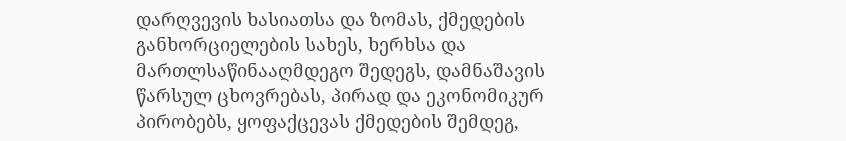დარღვევის ხასიათსა და ზომას, ქმედების განხორციელების სახეს, ხერხსა და მართლსაწინააღმდეგო შედეგს, დამნაშავის წარსულ ცხოვრებას, პირად და ეკონომიკურ პირობებს, ყოფაქცევას ქმედების შემდეგ,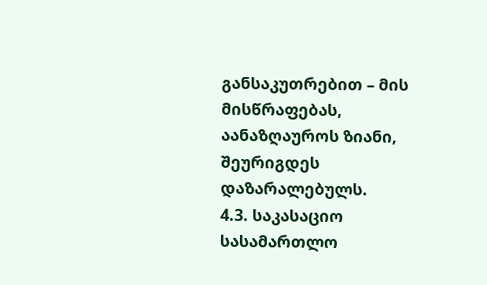განსაკუთრებით – მის მისწრაფებას, აანაზღაუროს ზიანი, შეურიგდეს დაზარალებულს.
4.3. საკასაციო სასამართლო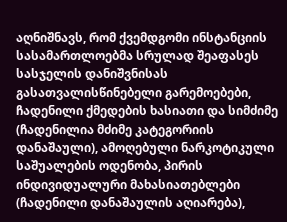აღნიშნავს, რომ ქვემდგომი ინსტანციის სასამართლოებმა სრულად შეაფასეს სასჯელის დანიშვნისას გასათვალისწინებელი გარემოებები, ჩადენილი ქმედების ხასიათი და სიმძიმე (ჩადენილია მძიმე კატეგორიის დანაშაული), ამოღებული ნარკოტიკული საშუალების ოდენობა, პირის ინდივიდუალური მახასიათებლები (ჩადენილი დანაშაულის აღიარება),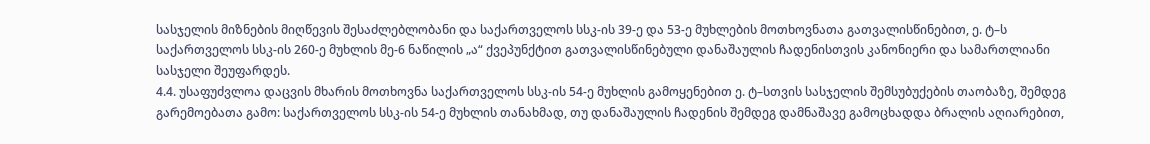სასჯელის მიზნების მიღწევის შესაძლებლობანი და საქართველოს სსკ-ის 39-ე და 53-ე მუხლების მოთხოვნათა გათვალისწინებით, ე. ტ–ს საქართველოს სსკ-ის 260-ე მუხლის მე-6 ნაწილის „ა“ ქვეპუნქტით გათვალისწინებული დანაშაულის ჩადენისთვის კანონიერი და სამართლიანი სასჯელი შეუფარდეს.
4.4. უსაფუძვლოა დაცვის მხარის მოთხოვნა საქართველოს სსკ-ის 54-ე მუხლის გამოყენებით ე. ტ–სთვის სასჯელის შემსუბუქების თაობაზე, შემდეგ გარემოებათა გამო: საქართველოს სსკ-ის 54-ე მუხლის თანახმად, თუ დანაშაულის ჩადენის შემდეგ დამნაშავე გამოცხადდა ბრალის აღიარებით,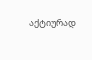აქტიურად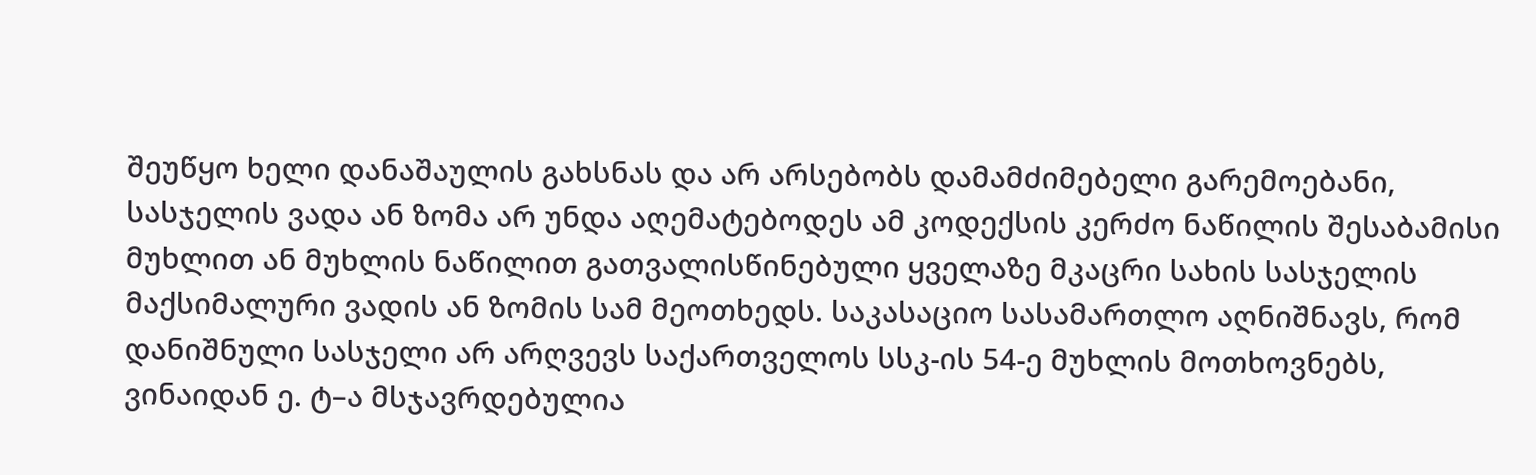შეუწყო ხელი დანაშაულის გახსნას და არ არსებობს დამამძიმებელი გარემოებანი, სასჯელის ვადა ან ზომა არ უნდა აღემატებოდეს ამ კოდექსის კერძო ნაწილის შესაბამისი მუხლით ან მუხლის ნაწილით გათვალისწინებული ყველაზე მკაცრი სახის სასჯელის მაქსიმალური ვადის ან ზომის სამ მეოთხედს. საკასაციო სასამართლო აღნიშნავს, რომ დანიშნული სასჯელი არ არღვევს საქართველოს სსკ-ის 54-ე მუხლის მოთხოვნებს, ვინაიდან ე. ტ–ა მსჯავრდებულია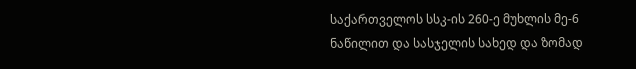საქართველოს სსკ-ის 260-ე მუხლის მე-6 ნაწილით და სასჯელის სახედ და ზომად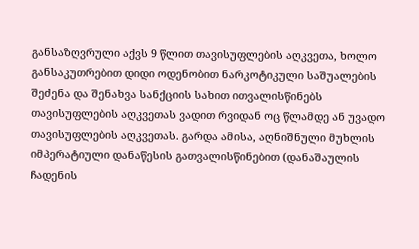განსაზღვრული აქვს 9 წლით თავისუფლების აღკვეთა, ხოლო განსაკუთრებით დიდი ოდენობით ნარკოტიკული საშუალების შეძენა და შენახვა სანქციის სახით ითვალისწინებს თავისუფლების აღკვეთას ვადით რვიდან ოც წლამდე ან უვადო თავისუფლების აღკვეთას. გარდა ამისა, აღნიშნული მუხლის იმპერატიული დანაწესის გათვალისწინებით (დანაშაულის ჩადენის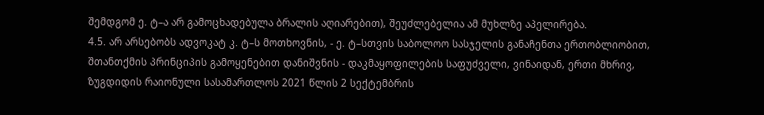შემდგომ ე. ტ–ა არ გამოცხადებულა ბრალის აღიარებით), შეუძლებელია ამ მუხლზე აპელირება.
4.5. არ არსებობს ადვოკატ კ. ტ–ს მოთხოვნის, - ე. ტ–სთვის საბოლოო სასჯელის განაჩენთა ერთობლიობით, შთანთქმის პრინციპის გამოყენებით დანიშვნის - დაკმაყოფილების საფუძველი, ვინაიდან, ერთი მხრივ, ზუგდიდის რაიონული სასამართლოს 2021 წლის 2 სექტემბრის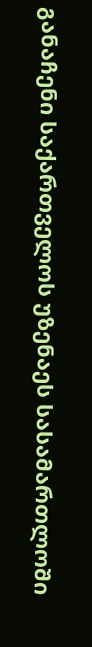განაჩენი საქართველოს უზენაეს სასამართლოში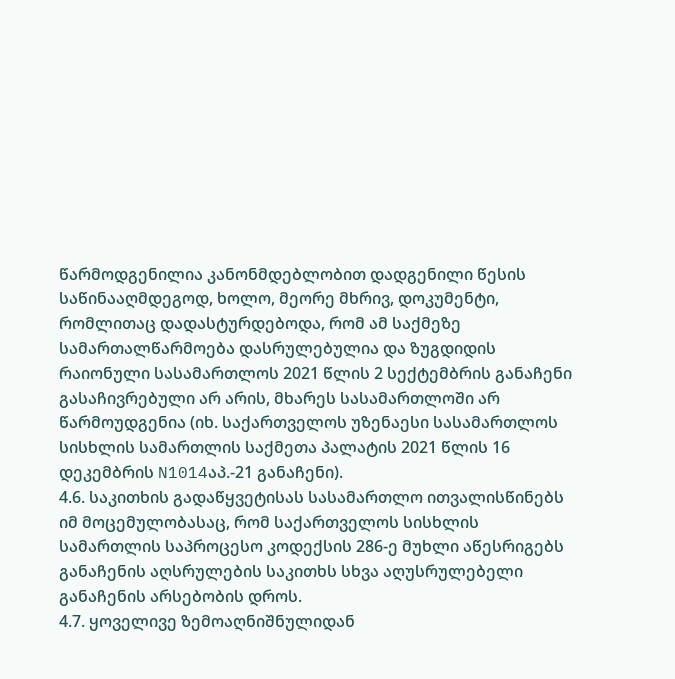წარმოდგენილია კანონმდებლობით დადგენილი წესის საწინააღმდეგოდ, ხოლო, მეორე მხრივ, დოკუმენტი, რომლითაც დადასტურდებოდა, რომ ამ საქმეზე სამართალწარმოება დასრულებულია და ზუგდიდის რაიონული სასამართლოს 2021 წლის 2 სექტემბრის განაჩენი გასაჩივრებული არ არის, მხარეს სასამართლოში არ წარმოუდგენია (იხ. საქართველოს უზენაესი სასამართლოს სისხლის სამართლის საქმეთა პალატის 2021 წლის 16 დეკემბრის N1014აპ.-21 განაჩენი).
4.6. საკითხის გადაწყვეტისას სასამართლო ითვალისწინებს იმ მოცემულობასაც, რომ საქართველოს სისხლის სამართლის საპროცესო კოდექსის 286-ე მუხლი აწესრიგებს განაჩენის აღსრულების საკითხს სხვა აღუსრულებელი განაჩენის არსებობის დროს.
4.7. ყოველივე ზემოაღნიშნულიდან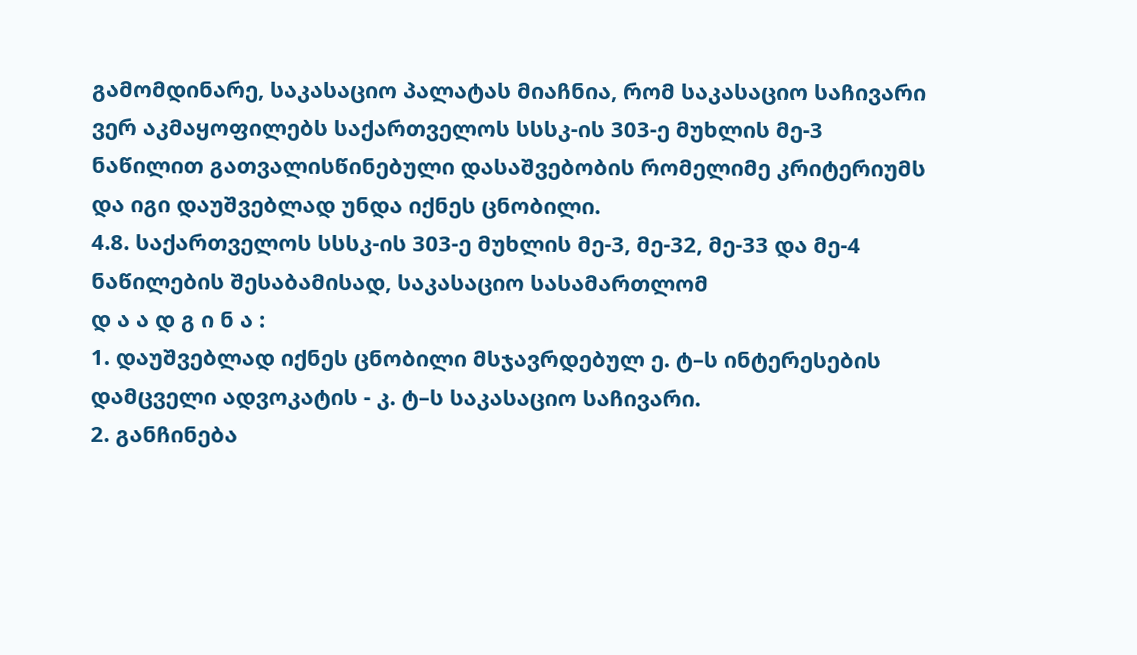გამომდინარე, საკასაციო პალატას მიაჩნია, რომ საკასაციო საჩივარი ვერ აკმაყოფილებს საქართველოს სსსკ-ის 303-ე მუხლის მე-3 ნაწილით გათვალისწინებული დასაშვებობის რომელიმე კრიტერიუმს და იგი დაუშვებლად უნდა იქნეს ცნობილი.
4.8. საქართველოს სსსკ-ის 303-ე მუხლის მე-3, მე-32, მე-33 და მე-4 ნაწილების შესაბამისად, საკასაციო სასამართლომ
დ ა ა დ გ ი ნ ა :
1. დაუშვებლად იქნეს ცნობილი მსჯავრდებულ ე. ტ–ს ინტერესების დამცველი ადვოკატის - კ. ტ–ს საკასაციო საჩივარი.
2. განჩინება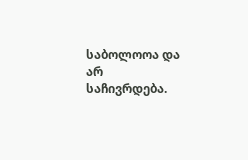საბოლოოა და არ საჩივრდება.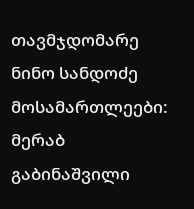თავმჯდომარე ნინო სანდოძე
მოსამართლეები: მერაბ გაბინაშვილი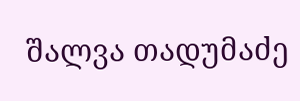შალვა თადუმაძე